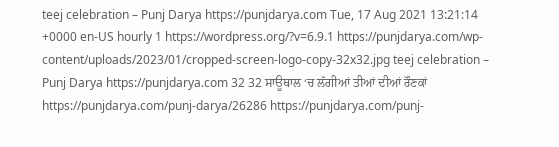teej celebration – Punj Darya https://punjdarya.com Tue, 17 Aug 2021 13:21:14 +0000 en-US hourly 1 https://wordpress.org/?v=6.9.1 https://punjdarya.com/wp-content/uploads/2023/01/cropped-screen-logo-copy-32x32.jpg teej celebration – Punj Darya https://punjdarya.com 32 32 ਸਾਊਥਾਲ ‘ਚ ਲੱਗੀਆਂ ਤੀਆਂ ਦੀਆਂ ਰੌਣਕਾਂ https://punjdarya.com/punj-darya/26286 https://punjdarya.com/punj-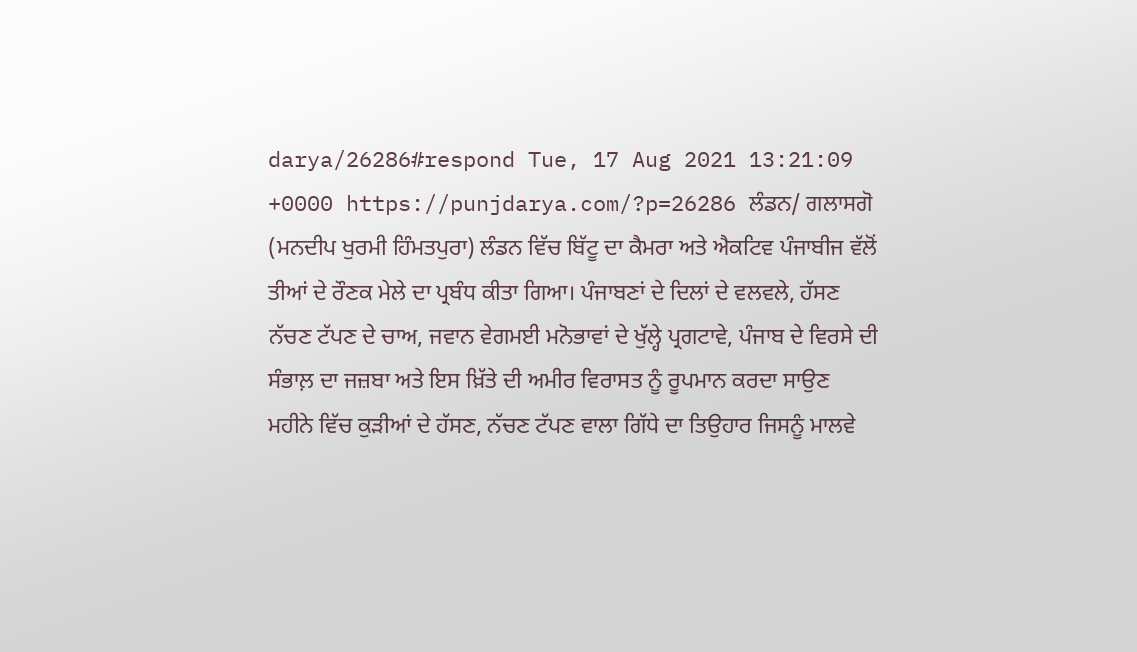darya/26286#respond Tue, 17 Aug 2021 13:21:09 +0000 https://punjdarya.com/?p=26286 ਲੰਡਨ/ ਗਲਾਸਗੋ (ਮਨਦੀਪ ਖੁਰਮੀ ਹਿੰਮਤਪੁਰਾ) ਲੰਡਨ ਵਿੱਚ ਬਿੱਟੂ ਦਾ ਕੈਮਰਾ ਅਤੇ ਐਕਟਿਵ ਪੰਜਾਬੀਜ ਵੱਲੋਂ ਤੀਆਂ ਦੇ ਰੌਣਕ ਮੇਲੇ ਦਾ ਪ੍ਰਬੰਧ ਕੀਤਾ ਗਿਆ। ਪੰਜਾਬਣਾਂ ਦੇ ਦਿਲਾਂ ਦੇ ਵਲਵਲੇ, ਹੱਸਣ ਨੱਚਣ ਟੱਪਣ ਦੇ ਚਾਅ, ਜਵਾਨ ਵੇਗਮਈ ਮਨੋਭਾਵਾਂ ਦੇ ਖੁੱਲ੍ਹੇ ਪ੍ਰਗਟਾਵੇ, ਪੰਜਾਬ ਦੇ ਵਿਰਸੇ ਦੀ ਸੰਭਾਲ਼ ਦਾ ਜਜ਼ਬਾ ਅਤੇ ਇਸ ਖ਼ਿੱਤੇ ਦੀ ਅਮੀਰ ਵਿਰਾਸਤ ਨੂੰ ਰੂਪਮਾਨ ਕਰਦਾ ਸਾਉਣ ਮਹੀਨੇ ਵਿੱਚ ਕੁੜੀਆਂ ਦੇ ਹੱਸਣ, ਨੱਚਣ ਟੱਪਣ ਵਾਲਾ ਗਿੱਧੇ ਦਾ ਤਿਉਹਾਰ ਜਿਸਨੂੰ ਮਾਲਵੇ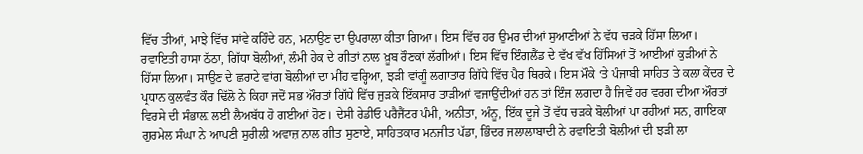ਵਿੱਚ ਤੀਆਂ, ਮਾਝੇ ਵਿੱਚ ਸਾਂਵੇ ਕਹਿੰਦੇ ਹਨ, ਮਨਾਉਣ ਦਾ ਉਪਰਾਲਾ ਕੀਤਾ ਗਿਆ। ਇਸ ਵਿੱਚ ਹਰ ਉਮਰ ਦੀਆਂ ਸੁਆਣੀਆਂ ਨੇ ਵੱਧ ਚੜਕੇ ਹਿੱਸਾ ਲਿਆ। ਰਵਾਇਤੀ ਹਾਸਾ ਠੱਠਾ, ਗਿੱਧਾ ਬੋਲੀਆਂ, ਲੰਮੀ ਹੇਕ ਦੇ ਗੀਤਾਂ ਨਾਲ ਖ਼ੂਬ ਰੌਣਕਾਂ ਲੱਗੀਆਂ। ਇਸ ਵਿੱਚ ਇੰਗਲੈਂਡ ਦੇ ਵੱਖ ਵੱਖ ਹਿੱਸਿਆਂ ਤੋਂ ਆਈਆਂ ਕੁੜੀਆਂ ਨੇ ਹਿੱਸਾ ਲਿਆ। ਸਾਉਣ ਦੇ ਛਰਾਟੇ ਵਾਂਗ ਬੋਲੀਆਂ ਦਾ ਮੀਂਹ ਵਰ੍ਹਿਆ, ਝੜੀ ਵਾਂਗੂੰ ਲਗਾਤਾਰ ਗਿੱਧੇ ਵਿੱਚ ਪੈਰ ਥਿਰਕੇ। ਇਸ ਮੌਕੇ ‘ਤੇ ਪੰਜਾਬੀ ਸਾਹਿਤ ਤੇ ਕਲਾ ਕੇਂਦਰ ਦੇ ਪ੍ਰਧਾਨ ਕੁਲਵੰਤ ਕੌਰ ਢਿੱਲੋ ਨੇ ਕਿਹਾ ਜਦੋਂ ਸਭ ਔਰਤਾਂ ਗਿੱਧੇ ਵਿੱਚ ਜੁੜਕੇ ਇੱਕਸਾਰ ਤਾੜੀਆਂ ਵਜਾਉਂਦੀਆਂ ਹਨ ਤਾਂ ਇੰਜ ਲਗਦਾ ਹੈ ਜਿਵੇਂ ਹਰ ਵਰਗ ਦੀਆ ਔਰਤਾਂ ਵਿਰਸੇ ਦੀ ਸੰਭਾਲ਼ ਲਈ ਲੈਅਬੱਧ ਹੋ ਗਈਆਂ ਹੋਣ। ਦੇਸੀ ਰੇਡੀਓ ਪਰੈਜੈਂਟਰ ਪੰਮੀ, ਅਨੀਤਾ, ਅੰਨੂ, ਇੱਕ ਦੂਜੇ ਤੋਂ ਵੱਧ ਚੜਕੇ ਬੋਲੀਆਂ ਪਾ ਰਹੀਆਂ ਸਨ, ਗਾਇਕਾ ਗੁਰਮੇਲ ਸੰਘਾ ਨੇ ਆਪਣੀ ਸੁਰੀਲੀ ਅਵਾਜ਼ ਨਾਲ ਗੀਤ ਸੁਣਾਏ, ਸਾਹਿਤਕਾਰ ਮਨਜੀਤ ਪੱਡਾ, ਭਿੰਦਰ ਜਲਾਲਾਬਾਦੀ ਨੇ ਰਵਾਇਤੀ ਬੋਲੀਆਂ ਦੀ ਝੜੀ ਲਾ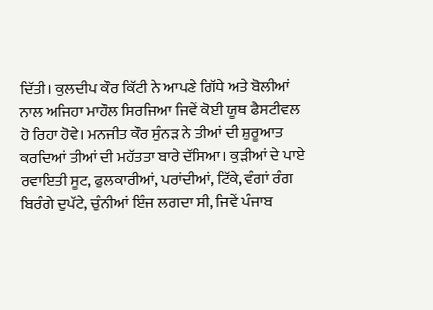ਦਿੱਤੀ। ਕੁਲਦੀਪ ਕੌਰ ਕਿੱਟੀ ਨੇ ਆਪਣੇ ਗਿੱਧੇ ਅਤੇ ਬੋਲੀਆਂ ਨਾਲ ਅਜਿਹਾ ਮਾਹੌਲ ਸਿਰਜਿਆ ਜਿਵੇਂ ਕੋਈ ਯੂਥ ਫੈਸਟੀਵਲ ਹੋ ਰਿਹਾ ਹੋਵੇ। ਮਨਜੀਤ ਕੌਰ ਸੁੰਨੜ ਨੇ ਤੀਆਂ ਦੀ ਸ਼ੁਰੂਆਤ ਕਰਦਿਆਂ ਤੀਆਂ ਦੀ ਮਹੱਤਤਾ ਬਾਰੇ ਦੱਸਿਆ। ਕੁੜੀਆਂ ਦੇ ਪਾਏ ਰਵਾਇਤੀ ਸੂਟ, ਫੁਲਕਾਰੀਆਂ, ਪਰਾਂਦੀਆਂ, ਟਿੱਕੇ, ਵੰਗਾਂ ਰੰਗ ਬਿਰੰਗੇ ਦੁਪੱਟੇ, ਚੁੰਨੀਆਂ ਇੰਜ ਲਗਦਾ ਸੀ, ਜਿਵੇਂ ਪੰਜਾਬ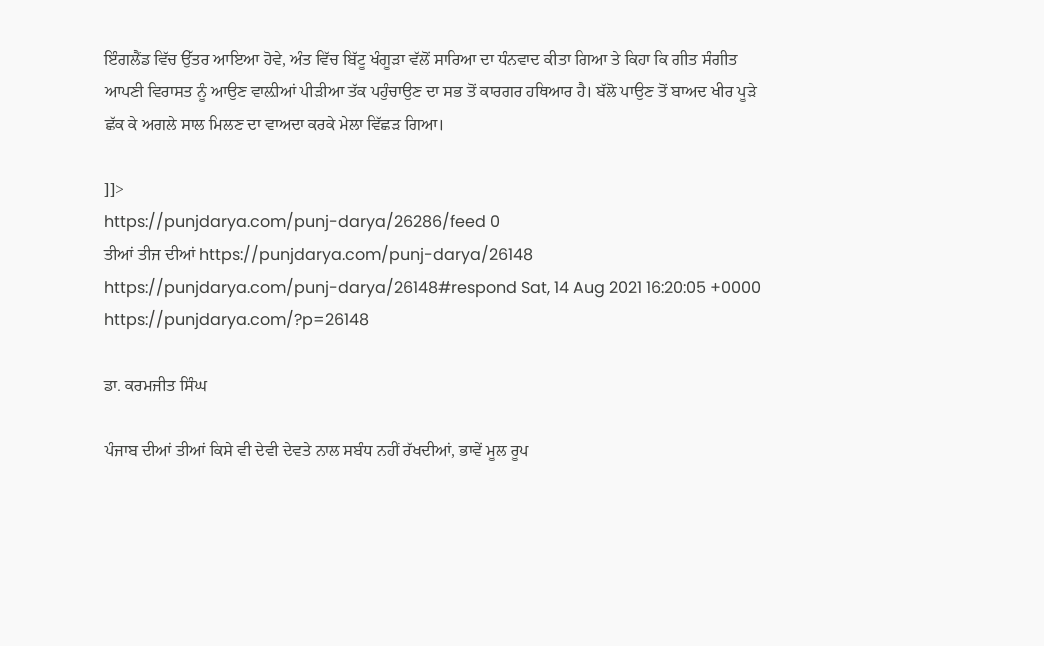ਇੰਗਲੈਂਡ ਵਿੱਚ ਉੱਤਰ ਆਇਆ ਹੋਵੇ, ਅੰਤ ਵਿੱਚ ਬਿੱਟੂ ਖੰਗੂੜਾ ਵੱਲੋਂ ਸਾਰਿਆ ਦਾ ਧੰਨਵਾਦ ਕੀਤਾ ਗਿਆ ਤੇ ਕਿਹਾ ਕਿ ਗੀਤ ਸੰਗੀਤ ਆਪਣੀ ਵਿਰਾਸਤ ਨੂੰ ਆਉਣ ਵਾਲ਼ੀਆਂ ਪੀੜੀਆ ਤੱਕ ਪਹੁੰਚਾਉਣ ਦਾ ਸਭ ਤੋਂ ਕਾਰਗਰ ਹਥਿਆਰ ਹੈ। ਬੱਲੋ ਪਾਉਣ ਤੋਂ ਬਾਅਦ ਖੀਰ ਪੂੜੇ ਛੱਕ ਕੇ ਅਗਲੇ ਸਾਲ ਮਿਲਣ ਦਾ ਵਾਅਦਾ ਕਰਕੇ ਮੇਲਾ ਵਿੱਛੜ ਗਿਆ।

]]>
https://punjdarya.com/punj-darya/26286/feed 0
ਤੀਆਂ ਤੀਜ ਦੀਆਂ https://punjdarya.com/punj-darya/26148 https://punjdarya.com/punj-darya/26148#respond Sat, 14 Aug 2021 16:20:05 +0000 https://punjdarya.com/?p=26148

ਡਾ. ਕਰਮਜੀਤ ਸਿੰਘ

ਪੰਜਾਬ ਦੀਆਂ ਤੀਆਂ ਕਿਸੇ ਵੀ ਦੇਵੀ ਦੇਵਤੇ ਨਾਲ ਸਬੰਧ ਨਹੀਂ ਰੱਖਦੀਆਂ, ਭਾਵੇਂ ਮੂਲ ਰੂਪ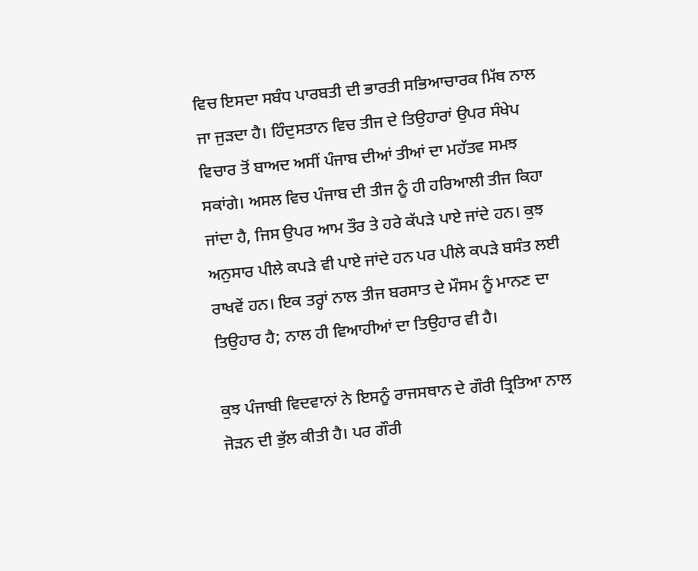ਵਿਚ ਇਸਦਾ ਸਬੰਧ ਪਾਰਬਤੀ ਦੀ ਭਾਰਤੀ ਸਭਿਆਚਾਰਕ ਮਿੱਥ ਨਾਲ ਜਾ ਜੁੜਦਾ ਹੈ। ਹਿੰਦੁਸਤਾਨ ਵਿਚ ਤੀਜ ਦੇ ਤਿਉਹਾਰਾਂ ਉਪਰ ਸੰਖੇਪ ਵਿਚਾਰ ਤੋਂ ਬਾਅਦ ਅਸੀਂ ਪੰਜਾਬ ਦੀਆਂ ਤੀਆਂ ਦਾ ਮਹੱਤਵ ਸਮਝ ਸਕਾਂਗੇ। ਅਸਲ ਵਿਚ ਪੰਜਾਬ ਦੀ ਤੀਜ ਨੂੰ ਹੀ ਹਰਿਆਲੀ ਤੀਜ ਕਿਹਾ ਜਾਂਦਾ ਹੈ, ਜਿਸ ਉਪਰ ਆਮ ਤੌਰ ਤੇ ਹਰੇ ਕੱਪੜੇ ਪਾਏ ਜਾਂਦੇ ਹਨ। ਕੁਝ ਅਨੁਸਾਰ ਪੀਲੇ ਕਪੜੇ ਵੀ ਪਾਏ ਜਾਂਦੇ ਹਨ ਪਰ ਪੀਲੇ ਕਪੜੇ ਬਸੰਤ ਲਈ ਰਾਖਵੇਂ ਹਨ। ਇਕ ਤਰ੍ਹਾਂ ਨਾਲ ਤੀਜ ਬਰਸਾਤ ਦੇ ਮੌਸਮ ਨੂੰ ਮਾਨਣ ਦਾ ਤਿਉਹਾਰ ਹੈ; ਨਾਲ ਹੀ ਵਿਆਹੀਆਂ ਦਾ ਤਿਉਹਾਰ ਵੀ ਹੈ।

ਕੁਝ ਪੰਜਾਬੀ ਵਿਦਵਾਨਾਂ ਨੇ ਇਸਨੂੰ ਰਾਜਸਥਾਨ ਦੇ ਗੌਰੀ ਤ੍ਰਿਤਿਆ ਨਾਲ ਜੋੜਨ ਦੀ ਭੁੱਲ ਕੀਤੀ ਹੈ। ਪਰ ਗੌਰੀ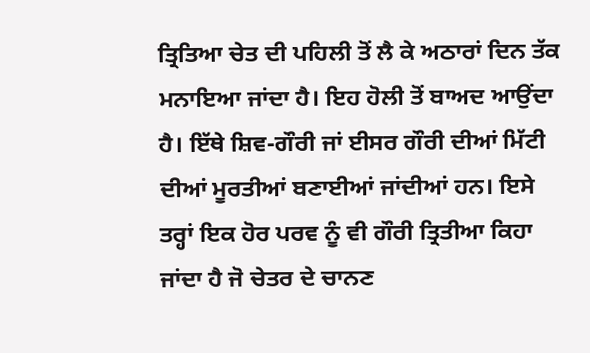ਤ੍ਰਿਤਿਆ ਚੇਤ ਦੀ ਪਹਿਲੀ ਤੋਂ ਲੈ ਕੇ ਅਠਾਰਾਂ ਦਿਨ ਤੱਕ ਮਨਾਇਆ ਜਾਂਦਾ ਹੈ। ਇਹ ਹੋਲੀ ਤੋਂ ਬਾਅਦ ਆਉਂਦਾ ਹੈ। ਇੱਥੇ ਸ਼ਿਵ-ਗੌਰੀ ਜਾਂ ਈਸਰ ਗੌਰੀ ਦੀਆਂ ਮਿੱਟੀ ਦੀਆਂ ਮੂਰਤੀਆਂ ਬਣਾਈਆਂ ਜਾਂਦੀਆਂ ਹਨ। ਇਸੇ ਤਰ੍ਹਾਂ ਇਕ ਹੋਰ ਪਰਵ ਨੂੰ ਵੀ ਗੌਰੀ ਤ੍ਰਿਤੀਆ ਕਿਹਾ ਜਾਂਦਾ ਹੈ ਜੋ ਚੇਤਰ ਦੇ ਚਾਨਣ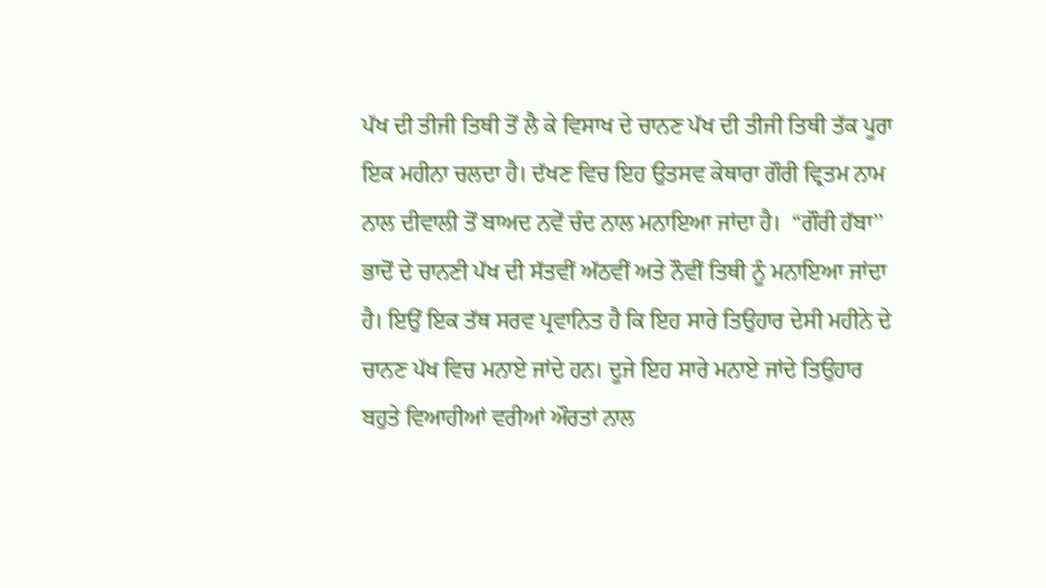ਪੱਖ ਦੀ ਤੀਜੀ ਤਿਥੀ ਤੋਂ ਲੈ ਕੇ ਵਿਸਾਖ ਦੇ ਚਾਨਣ ਪੱਖ ਦੀ ਤੀਜੀ ਤਿਥੀ ਤੱਕ ਪੂਰਾ ਇਕ ਮਹੀਨਾ ਚਲਦਾ ਹੈ। ਦੱਖਣ ਵਿਚ ਇਹ ਉਤਸਵ ਕੇਥਾਰਾ ਗੌਰੀ ਵ੍ਰਿਤਮ ਨਾਮ ਨਾਲ ਦੀਵਾਲੀ ਤੋਂ ਬਾਅਦ ਨਵੇਂ ਚੰਦ ਨਾਲ ਮਨਾਇਆ ਜਾਂਦਾ ਹੈ।  “ਗੌਰੀ ਹੱਬਾ’’ ਭਾਦੋਂ ਦੇ ਚਾਨਣੀ ਪੱਖ ਦੀ ਸੱਤਵੀਂ ਅੱਠਵੀਂ ਅਤੇ ਨੌਵੀਂ ਤਿਥੀ ਨੂੰ ਮਨਾਇਆ ਜਾਂਦਾ ਹੈ। ਇਉਂ ਇਕ ਤੱਥ ਸਰਵ ਪ੍ਰਵਾਨਿਤ ਹੈ ਕਿ ਇਹ ਸਾਰੇ ਤਿਉਹਾਰ ਦੇਸੀ ਮਹੀਨੇ ਦੇ ਚਾਨਣ ਪੱਖ ਵਿਚ ਮਨਾਏ ਜਾਂਦੇ ਹਨ। ਦੂਜੇ ਇਹ ਸਾਰੇ ਮਨਾਏ ਜਾਂਦੇ ਤਿਉਹਾਰ ਬਹੁਤੇ ਵਿਆਹੀਆਂ ਵਰੀਆਂ ਔਰਤਾਂ ਨਾਲ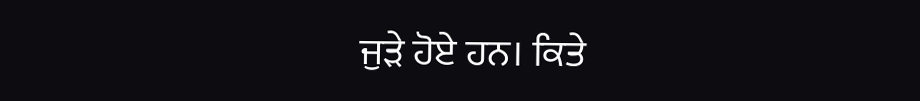ਜੁੜੇ ਹੋਏ ਹਨ। ਕਿਤੇ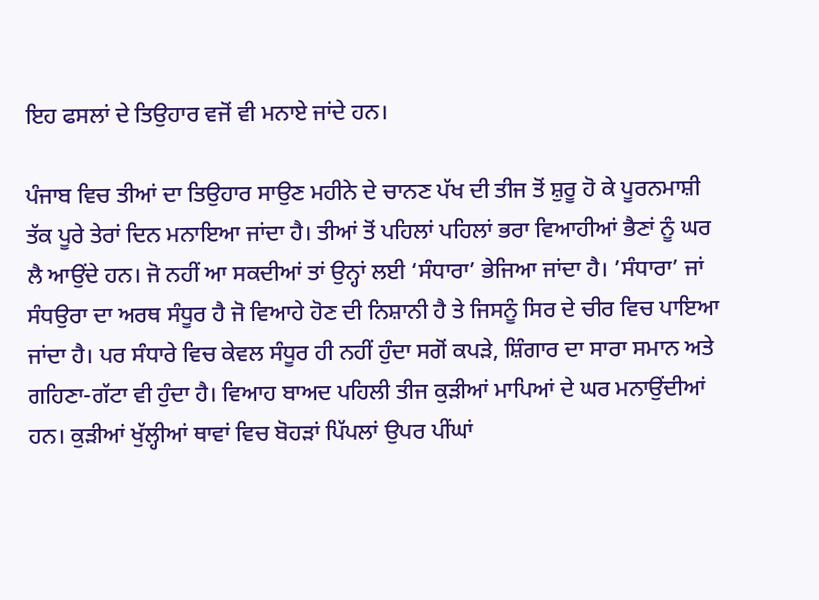ਇਹ ਫਸਲਾਂ ਦੇ ਤਿਉਹਾਰ ਵਜੋਂ ਵੀ ਮਨਾਏ ਜਾਂਦੇ ਹਨ।

ਪੰਜਾਬ ਵਿਚ ਤੀਆਂ ਦਾ ਤਿਉਹਾਰ ਸਾਉਣ ਮਹੀਨੇ ਦੇ ਚਾਨਣ ਪੱਖ ਦੀ ਤੀਜ ਤੋਂ ਸ਼ੁਰੂ ਹੋ ਕੇ ਪੂਰਨਮਾਸ਼ੀ ਤੱਕ ਪੂਰੇ ਤੇਰਾਂ ਦਿਨ ਮਨਾਇਆ ਜਾਂਦਾ ਹੈ। ਤੀਆਂ ਤੋਂ ਪਹਿਲਾਂ ਪਹਿਲਾਂ ਭਰਾ ਵਿਆਹੀਆਂ ਭੈਣਾਂ ਨੂੰ ਘਰ ਲੈ ਆਉਂਦੇ ਹਨ। ਜੋ ਨਹੀਂ ਆ ਸਕਦੀਆਂ ਤਾਂ ਉਨ੍ਹਾਂ ਲਈ ‘ਸੰਧਾਰਾ’ ਭੇਜਿਆ ਜਾਂਦਾ ਹੈ। ’ਸੰਧਾਰਾ’ ਜਾਂ ਸੰਧਉਰਾ ਦਾ ਅਰਥ ਸੰਧੂਰ ਹੈ ਜੋ ਵਿਆਹੇ ਹੋਣ ਦੀ ਨਿਸ਼ਾਨੀ ਹੈ ਤੇ ਜਿਸਨੂੰ ਸਿਰ ਦੇ ਚੀਰ ਵਿਚ ਪਾਇਆ ਜਾਂਦਾ ਹੈ। ਪਰ ਸੰਧਾਰੇ ਵਿਚ ਕੇਵਲ ਸੰਧੂਰ ਹੀ ਨਹੀਂ ਹੁੰਦਾ ਸਗੋਂ ਕਪੜੇ, ਸ਼ਿੰਗਾਰ ਦਾ ਸਾਰਾ ਸਮਾਨ ਅਤੇ ਗਹਿਣਾ-ਗੱਟਾ ਵੀ ਹੁੰਦਾ ਹੈ। ਵਿਆਹ ਬਾਅਦ ਪਹਿਲੀ ਤੀਜ ਕੁੜੀਆਂ ਮਾਪਿਆਂ ਦੇ ਘਰ ਮਨਾਉਂਦੀਆਂ ਹਨ। ਕੁੜੀਆਂ ਖੁੱਲ੍ਹੀਆਂ ਥਾਵਾਂ ਵਿਚ ਬੋਹੜਾਂ ਪਿੱਪਲਾਂ ਉਪਰ ਪੀਂਘਾਂ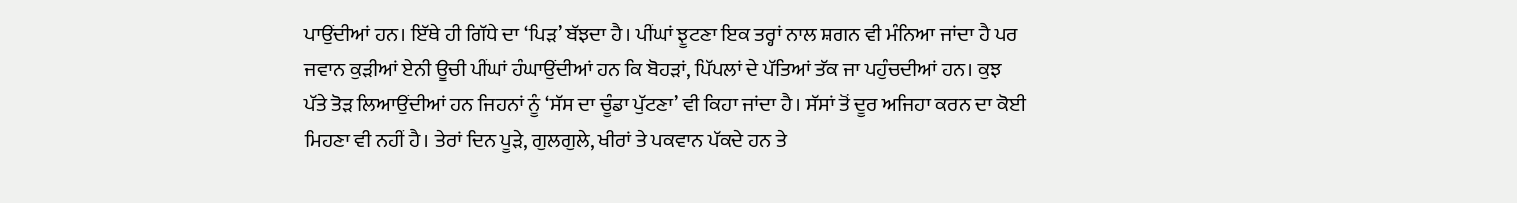ਪਾਉਂਦੀਆਂ ਹਨ। ਇੱਥੇ ਹੀ ਗਿੱਧੇ ਦਾ ‘ਪਿੜ’ ਬੱਝਦਾ ਹੈ। ਪੀਂਘਾਂ ਝੂਟਣਾ ਇਕ ਤਰ੍ਹਾਂ ਨਾਲ ਸ਼ਗਨ ਵੀ ਮੰਨਿਆ ਜਾਂਦਾ ਹੈ ਪਰ ਜਵਾਨ ਕੁੜੀਆਂ ਏਨੀ ਊਚੀ ਪੀਂਘਾਂ ਹੰਘਾਉਂਦੀਆਂ ਹਨ ਕਿ ਬੋਹੜਾਂ, ਪਿੱਪਲਾਂ ਦੇ ਪੱਤਿਆਂ ਤੱਕ ਜਾ ਪਹੁੰਚਦੀਆਂ ਹਨ। ਕੁਝ ਪੱਤੇ ਤੋੜ ਲਿਆਉਂਦੀਆਂ ਹਨ ਜਿਹਨਾਂ ਨੂੰ ‘ਸੱਸ ਦਾ ਚੂੰਡਾ ਪੁੱਟਣਾ’ ਵੀ ਕਿਹਾ ਜਾਂਦਾ ਹੈ। ਸੱਸਾਂ ਤੋਂ ਦੂਰ ਅਜਿਹਾ ਕਰਨ ਦਾ ਕੋਈ ਮਿਹਣਾ ਵੀ ਨਹੀਂ ਹੈ। ਤੇਰਾਂ ਦਿਨ ਪੂੜੇ, ਗੁਲਗੁਲੇ, ਖੀਰਾਂ ਤੇ ਪਕਵਾਨ ਪੱਕਦੇ ਹਨ ਤੇ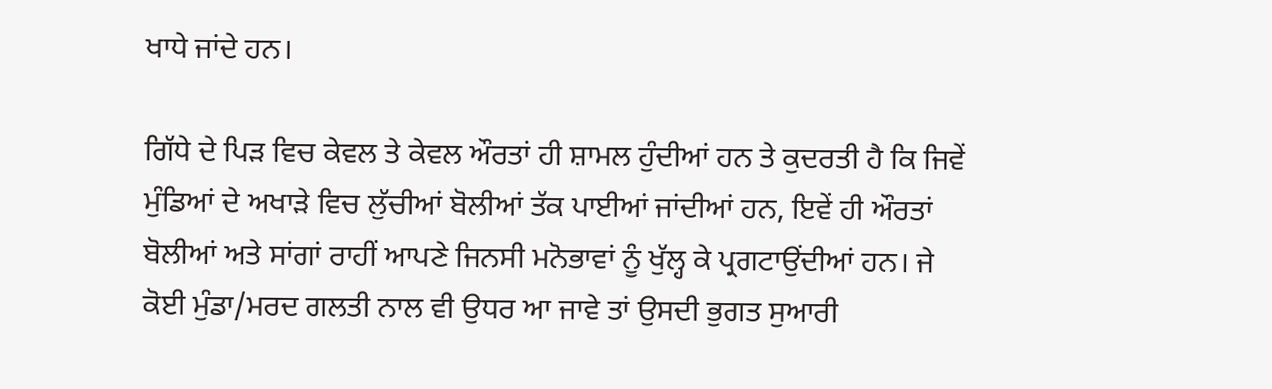ਖਾਧੇ ਜਾਂਦੇ ਹਨ।

ਗਿੱਧੇ ਦੇ ਪਿੜ ਵਿਚ ਕੇਵਲ ਤੇ ਕੇਵਲ ਔਰਤਾਂ ਹੀ ਸ਼ਾਮਲ ਹੁੰਦੀਆਂ ਹਨ ਤੇ ਕੁਦਰਤੀ ਹੈ ਕਿ ਜਿਵੇਂ ਮੁੰਡਿਆਂ ਦੇ ਅਖਾੜੇ ਵਿਚ ਲੁੱਚੀਆਂ ਬੋਲੀਆਂ ਤੱਕ ਪਾਈਆਂ ਜਾਂਦੀਆਂ ਹਨ, ਇਵੇਂ ਹੀ ਔਰਤਾਂ ਬੋਲੀਆਂ ਅਤੇ ਸਾਂਗਾਂ ਰਾਹੀਂ ਆਪਣੇ ਜਿਨਸੀ ਮਨੋਭਾਵਾਂ ਨੂੰ ਖੁੱਲ੍ਹ ਕੇ ਪ੍ਰਗਟਾਉਂਦੀਆਂ ਹਨ। ਜੇ ਕੋਈ ਮੁੰਡਾ/ਮਰਦ ਗਲਤੀ ਨਾਲ ਵੀ ਉਧਰ ਆ ਜਾਵੇ ਤਾਂ ਉਸਦੀ ਭੁਗਤ ਸੁਆਰੀ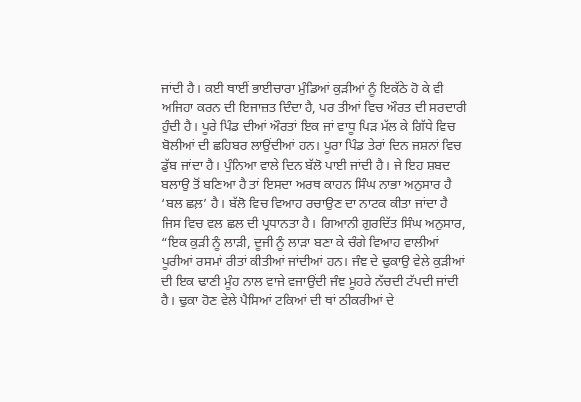ਜਾਂਦੀ ਹੈ। ਕਈ ਥਾਈਂ ਭਾਈਚਾਰਾ ਮੁੰਡਿਆਂ ਕੁੜੀਆਂ ਨੂੰ ਇਕੱਠੇ ਹੋ ਕੇ ਵੀ ਅਜਿਹਾ ਕਰਨ ਦੀ ਇਜਾਜ਼ਤ ਦਿੰਦਾ ਹੈ, ਪਰ ਤੀਆਂ ਵਿਚ ਔਰਤ ਦੀ ਸਰਦਾਰੀ ਹੁੰਦੀ ਹੈ। ਪੂਰੇ ਪਿੰਡ ਦੀਆਂ ਔਰਤਾਂ ਇਕ ਜਾਂ ਵਾਧੂ ਪਿੜ ਮੱਲ ਕੇ ਗਿੱਧੇ ਵਿਚ ਬੋਲੀਆਂ ਦੀ ਛਹਿਬਰ ਲਾਉਂਦੀਆਂ ਹਨ। ਪੂਰਾ ਪਿੰਡ ਤੇਰਾਂ ਦਿਨ ਜਸ਼ਨਾਂ ਵਿਚ ਡੁੱਬ ਜਾਂਦਾ ਹੈ। ਪੁੰਨਿਆ ਵਾਲੇ ਦਿਨ ਬੱਲੋ ਪਾਈ ਜਾਂਦੀ ਹੈ। ਜੇ ਇਹ ਸ਼ਬਦ ਬਲਾਉ ਤੋਂ ਬਣਿਆ ਹੈ ਤਾਂ ਇਸਦਾ ਅਰਥ ਕਾਹਨ ਸਿੰਘ ਨਾਭਾ ਅਨੁਸਾਰ ਹੈ ‘ਬਲ ਛਲ਼’ ਹੈ। ਬੱਲੋ ਵਿਚ ਵਿਆਹ ਰਚਾਉਣ ਦਾ ਨਾਟਕ ਕੀਤਾ ਜਾਂਦਾ ਹੈ ਜਿਸ ਵਿਚ ਵਲ ਛਲ ਦੀ ਪ੍ਰਧਾਨਤਾ ਹੈ। ਗਿਆਨੀ ਗੁਰਦਿੱਤ ਸਿੰਘ ਅਨੁਸਾਰ, “ਇਕ ਕੁੜੀ ਨੂੰ ਲਾੜੀ, ਦੂਜੀ ਨੂੰ ਲਾੜਾ ਬਣਾ ਕੇ ਚੰਗੇ ਵਿਆਹ ਵਾਲੀਆਂ ਪੂਰੀਆਂ ਰਸਮਾਂ ਰੀਤਾਂ ਕੀਤੀਆਂ ਜਾਂਦੀਆਂ ਹਨ। ਜੰਞ ਦੇ ਢੁਕਾਉ ਵੇਲੇ ਕੁੜੀਆਂ ਦੀ ਇਕ ਢਾਣੀ ਮੂੰਹ ਨਾਲ ਵਾਜੇ ਵਜਾਉਂਦੀ ਜੰਞ ਮੂਹਰੇ ਨੱਚਦੀ ਟੱਪਦੀ ਜਾਂਦੀ ਹੈ। ਢੁਕਾ ਹੋਣ ਵੇਲੇ ਪੈਸਿਆਂ ਟਕਿਆਂ ਦੀ ਥਾਂ ਠੀਕਰੀਆਂ ਦੇ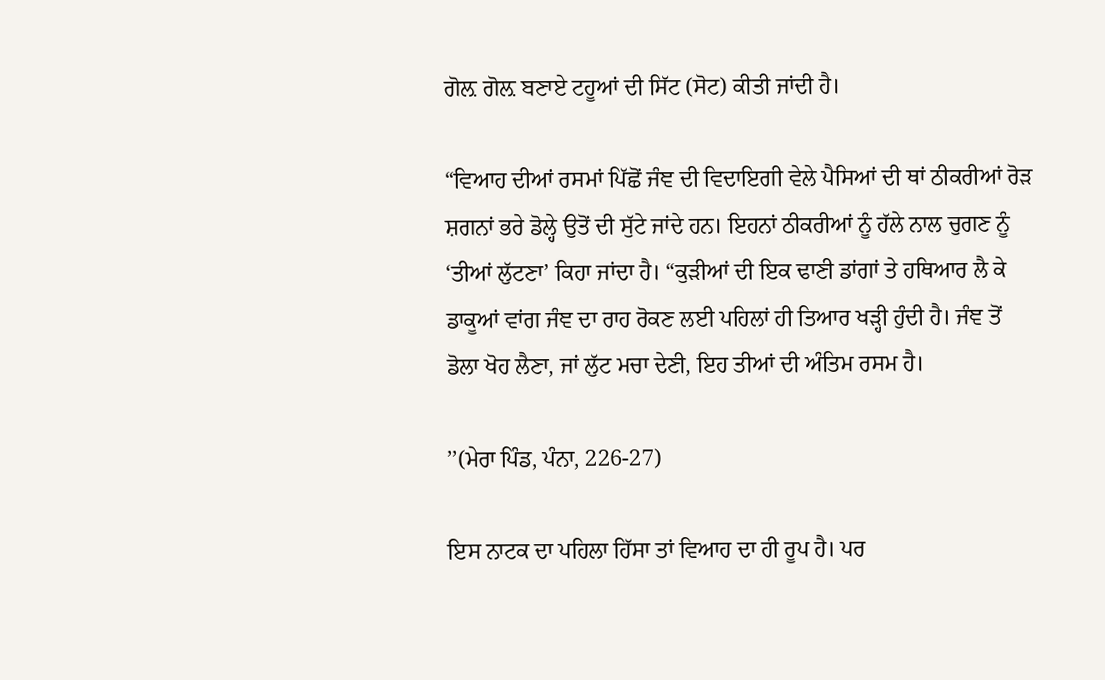ਗੋਲ਼ ਗੋਲ਼ ਬਣਾਏ ਟਹੂਆਂ ਦੀ ਸਿੱਟ (ਸੋਟ) ਕੀਤੀ ਜਾਂਦੀ ਹੈ।

“ਵਿਆਹ ਦੀਆਂ ਰਸਮਾਂ ਪਿੱਛੋਂ ਜੰਞ ਦੀ ਵਿਦਾਇਗੀ ਵੇਲੇ ਪੈਸਿਆਂ ਦੀ ਥਾਂ ਠੀਕਰੀਆਂ ਰੋੜ ਸ਼ਗਨਾਂ ਭਰੇ ਡੋਲ੍ਹੇ ਉਤੋਂ ਦੀ ਸੁੱਟੇ ਜਾਂਦੇ ਹਨ। ਇਹਨਾਂ ਠੀਕਰੀਆਂ ਨੂੰ ਹੱਲੇ ਨਾਲ ਚੁਗਣ ਨੂੰ ‘ਤੀਆਂ ਲੁੱਟਣਾ’ ਕਿਹਾ ਜਾਂਦਾ ਹੈ। “ਕੁੜੀਆਂ ਦੀ ਇਕ ਢਾਣੀ ਡਾਂਗਾਂ ਤੇ ਹਥਿਆਰ ਲੈ ਕੇ ਡਾਕੂਆਂ ਵਾਂਗ ਜੰਞ ਦਾ ਰਾਹ ਰੋਕਣ ਲਈ ਪਹਿਲਾਂ ਹੀ ਤਿਆਰ ਖੜ੍ਹੀ ਹੁੰਦੀ ਹੈ। ਜੰਞ ਤੋਂ ਡੋਲਾ ਖੋਹ ਲੈਣਾ, ਜਾਂ ਲੁੱਟ ਮਚਾ ਦੇਣੀ, ਇਹ ਤੀਆਂ ਦੀ ਅੰਤਿਮ ਰਸਮ ਹੈ।

’’(ਮੇਰਾ ਪਿੰਡ, ਪੰਨਾ, 226-27)

ਇਸ ਨਾਟਕ ਦਾ ਪਹਿਲਾ ਹਿੱਸਾ ਤਾਂ ਵਿਆਹ ਦਾ ਹੀ ਰੂਪ ਹੈ। ਪਰ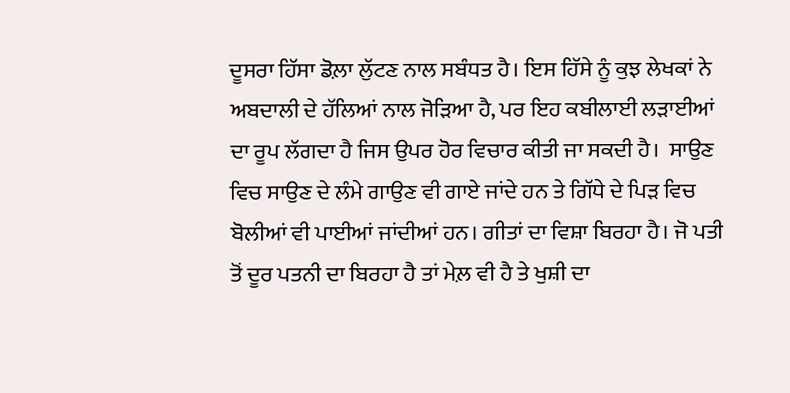ਦੂਸਰਾ ਹਿੱਸਾ ਡੋਲ਼ਾ ਲੁੱਟਣ ਨਾਲ ਸਬੰਧਤ ਹੈ। ਇਸ ਹਿੱਸੇ ਨੂੰ ਕੁਝ ਲੇਖਕਾਂ ਨੇ ਅਬਦਾਲੀ ਦੇ ਹੱਲਿਆਂ ਨਾਲ ਜੋੜਿਆ ਹੈ, ਪਰ ਇਹ ਕਬੀਲਾਈ ਲੜਾਈਆਂ ਦਾ ਰੂਪ ਲੱਗਦਾ ਹੈ ਜਿਸ ਉਪਰ ਹੋਰ ਵਿਚਾਰ ਕੀਤੀ ਜਾ ਸਕਦੀ ਹੈ।  ਸਾਉਣ ਵਿਚ ਸਾਉਣ ਦੇ ਲੰਮੇ ਗਾਉਣ ਵੀ ਗਾਏ ਜਾਂਦੇ ਹਨ ਤੇ ਗਿੱਧੇ ਦੇ ਪਿੜ ਵਿਚ ਬੋਲੀਆਂ ਵੀ ਪਾਈਆਂ ਜਾਂਦੀਆਂ ਹਨ। ਗੀਤਾਂ ਦਾ ਵਿਸ਼ਾ ਬਿਰਹਾ ਹੈ। ਜੋ ਪਤੀ ਤੋਂ ਦੂਰ ਪਤਨੀ ਦਾ ਬਿਰਹਾ ਹੈ ਤਾਂ ਮੇਲ਼ ਵੀ ਹੈ ਤੇ ਖੁਸ਼ੀ ਦਾ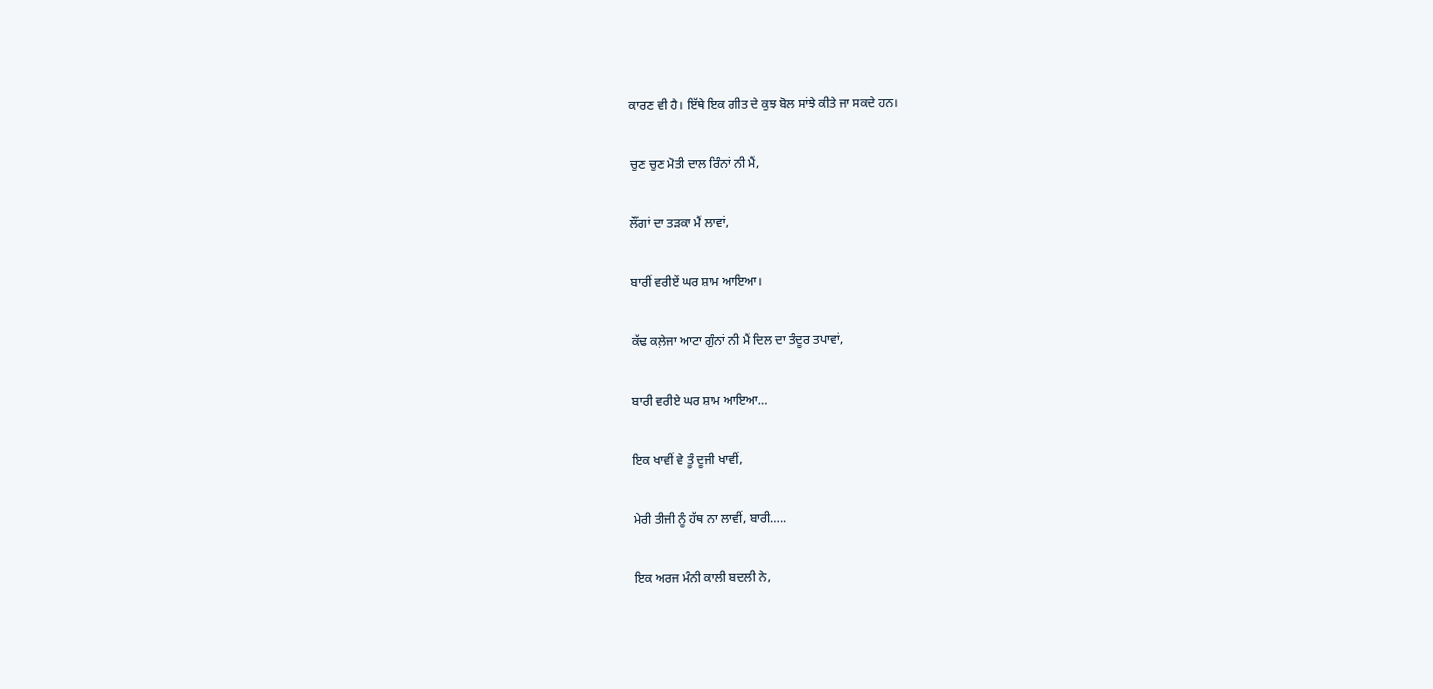ਕਾਰਣ ਵੀ ਹੈ। ਇੱਥੇ ਇਕ ਗੀਤ ਦੇ ਕੁਝ ਬੋਲ ਸਾਂਝੇ ਕੀਤੇ ਜਾ ਸਕਦੇ ਹਨ।

ਚੁਣ ਚੁਣ ਮੋਤੀ ਦਾਲ ਰਿੰਨਾਂ ਨੀ ਮੈਂ,

ਲੌਂਗਾਂ ਦਾ ਤੜਕਾ ਮੈਂ ਲਾਵਾਂ,

ਬਾਰੀਂ ਵਰੀਏਂ ਘਰ ਸ਼ਾਮ ਆਇਆ।

ਕੱਢ ਕਲ਼ੇਜਾ ਆਟਾ ਗੁੰਨਾਂ ਨੀ ਮੈਂ ਦਿਲ ਦਾ ਤੰਦੂਰ ਤਪਾਵਾਂ,

ਬਾਰੀ ਵਰੀਏ ਘਰ ਸ਼ਾਮ ਆਇਆ…

ਇਕ ਖਾਵੀਂ ਵੇ ਤੂੰ ਦੂਜੀ ਖਾਵੀਂ,

ਮੇਰੀ ਤੀਜੀ ਨੂੰ ਹੱਥ ਨਾ ਲਾਵੀਂ, ਬਾਰੀ…..

ਇਕ ਅਰਜ ਮੰਨੀ ਕਾਲੀ ਬਦਲੀ ਨੇ,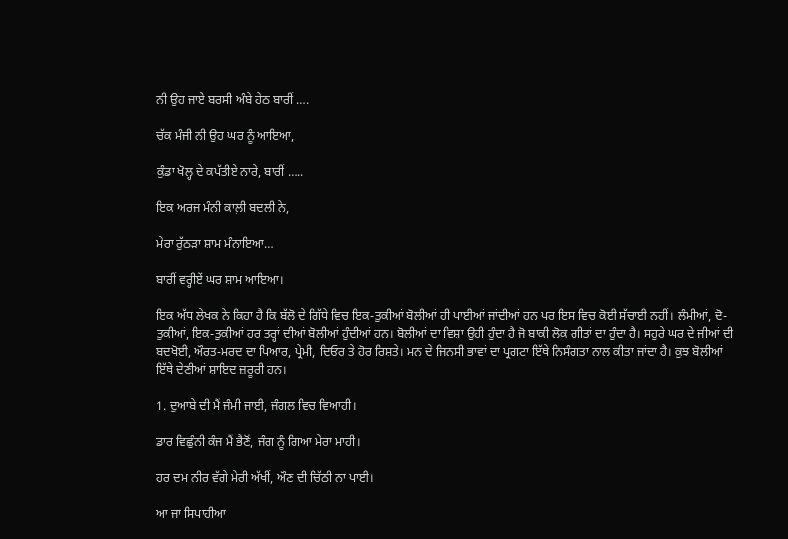ਨੀ ਉਹ ਜਾਏ ਬਰਸੀ ਅੰਬੇ ਹੇਠ ਬਾਰੀਂ ….

ਚੱਕ ਮੰਜੀ ਨੀ ਉਹ ਘਰ ਨੂੰ ਆਇਆ,

ਕੁੰਡਾ ਖੋਲ੍ਹ ਦੇ ਕਪੱਤੀਏ ਨਾਰੇ, ਬਾਰੀਂ …..

ਇਕ ਅਰਜ ਮੰਨੀ ਕਾਲ਼ੀ ਬਦਲੀ ਨੇ,

ਮੇਰਾ ਰੁੱਠੜਾ ਸ਼ਾਮ ਮੰਨਾਇਆ…

ਬਾਰੀਂ ਵਰ੍ਹੀਏਂ ਘਰ ਸ਼ਾਮ ਆਇਆ।

ਇਕ ਅੱਧ ਲੇਖਕ ਨੇ ਕਿਹਾ ਹੈ ਕਿ ਬੱਲੋ ਦੇ ਗਿੱਧੇ ਵਿਚ ਇਕ-ਤੁਕੀਆਂ ਬੋਲੀਆਂ ਹੀ ਪਾਈਆਂ ਜਾਂਦੀਆਂ ਹਨ ਪਰ ਇਸ ਵਿਚ ਕੋਈ ਸੱਚਾਈ ਨਹੀਂ। ਲੰਮੀਆਂ, ਦੋ-ਤੁਕੀਆਂ, ਇਕ-ਤੁਕੀਆਂ ਹਰ ਤਰ੍ਹਾਂ ਦੀਆਂ ਬੋਲੀਆਂ ਹੁੰਦੀਆਂ ਹਨ। ਬੋਲੀਆਂ ਦਾ ਵਿਸ਼ਾ ਉਹੀ ਹੁੰਦਾ ਹੈ ਜੋ ਬਾਕੀ ਲੋਕ ਗੀਤਾਂ ਦਾ ਹੁੰਦਾ ਹੈ। ਸਹੁਰੇ ਘਰ ਦੇ ਜੀਆਂ ਦੀ ਬਦਖੋਈ, ਔਰਤ-ਮਰਦ ਦਾ ਪਿਆਰ, ਪ੍ਰੇਮੀ, ਦਿਓਰ ਤੇ ਹੋਰ ਰਿਸ਼ਤੇ। ਮਨ ਦੇ ਜਿਨਸੀ ਭਾਵਾਂ ਦਾ ਪ੍ਰਗਟਾ ਇੱਥੇ ਨਿਸੰਗਤਾ ਨਾਲ ਕੀਤਾ ਜਾਂਦਾ ਹੈ। ਕੁਝ ਬੋਲੀਆਂ ਇੱਥੇ ਦੇਣੀਆਂ ਸ਼ਾਇਦ ਜ਼ਰੂਰੀ ਹਨ।

1. ਦੁਆਬੇ ਦੀ ਮੈਂ ਜੰਮੀ ਜਾਈ, ਜੰਗਲ ਵਿਚ ਵਿਆਹੀ।

ਡਾਰ ਵਿਛੁੰਨੀ ਕੰਜ ਮੈਂ ਭੈਣੋਂ, ਜੰਗ ਨੂੰ ਗਿਆ ਮੇਰਾ ਮਾਹੀ।

ਹਰ ਦਮ ਨੀਰ ਵੱਗੇ ਮੇਰੀ ਅੱਖੀਂ, ਔਣ ਦੀ ਚਿੱਠੀ ਨਾ ਪਾਈ।

ਆ ਜਾ ਸਿਪਾਹੀਆ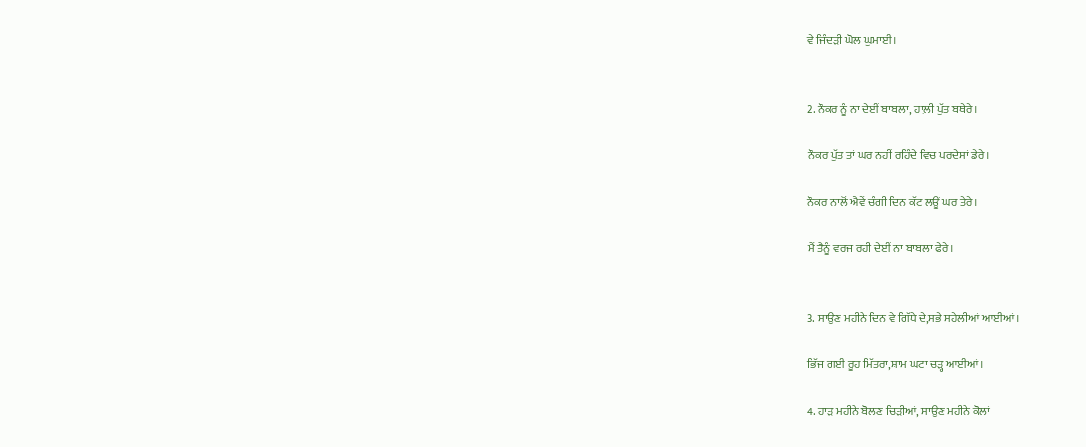ਵੇ ਜਿੰਦੜੀ ਘੋਲ ਘੁਮਾਈ।


2. ਨੌਕਰ ਨੂੰ ਨਾ ਦੇਈਂ ਬਾਬਲਾ, ਹਾਲ਼ੀ ਪੁੱਤ ਬਥੇਰੇ।

ਨੌਕਰ ਪੁੱਤ ਤਾਂ ਘਰ ਨਹੀਂ ਰਹਿੰਦੇ ਵਿਚ ਪਰਦੇਸਾਂ ਡੇਰੇ।

ਨੌਕਰ ਨਾਲੋਂ ਐਵੇਂ ਚੰਗੀ ਦਿਨ ਕੱਟ ਲਊਂ ਘਰ ਤੇਰੇ।

ਮੈਂ ਤੈਨੂੰ ਵਰਜ ਰਹੀ ਦੇਈਂ ਨਾ ਬਾਬਲਾ ਫੇਰੇ।


3. ਸਾਉਣ ਮਹੀਨੇ ਦਿਨ ਵੇ ਗਿੱਧੇ ਦੇ,ਸਭੇ ਸਹੇਲੀਆਂ ਆਈਆਂ।

ਭਿੱਜ ਗਈ ਰੂਹ ਮਿੱਤਰਾ,ਸ਼ਾਮ ਘਟਾ ਚੜ੍ਹ ਆਈਆਂ।

4. ਹਾੜ ਮਹੀਨੇ ਬੋਲਣ ਚਿੜੀਆਂ, ਸਾਉਣ ਮਹੀਨੇ ਕੋਲਾਂ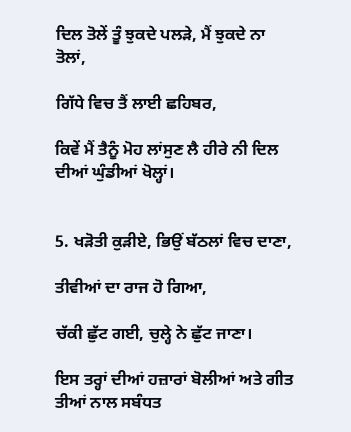ਦਿਲ ਤੋਲੇਂ ਤੂੰ ਝੁਕਦੇ ਪਲੜੇ, ਮੈਂ ਝੁਕਦੇ ਨਾ ਤੋਲਾਂ,

ਗਿੱਧੇ ਵਿਚ ਤੈਂ ਲਾਈ ਛਹਿਬਰ,

ਕਿਵੇਂ ਮੈਂ ਤੈਨੂੰ ਮੋਹ ਲਾਂਸੁਣ ਲੈ ਹੀਰੇ ਨੀ ਦਿਲ ਦੀਆਂ ਘੁੰਡੀਆਂ ਖੋਲ੍ਹਾਂ।


5. ਖੜੋਤੀ ਕੁੜੀਏ, ਭਿਉਂ ਬੱਠਲਾਂ ਵਿਚ ਦਾਣਾ,

ਤੀਵੀਆਂ ਦਾ ਰਾਜ ਹੋ ਗਿਆ,

ਚੱਕੀ ਛੁੱਟ ਗਈ, ਚੁਲ੍ਹੇ ਨੇ ਛੁੱਟ ਜਾਣਾ।

ਇਸ ਤਰ੍ਹਾਂ ਦੀਆਂ ਹਜ਼ਾਰਾਂ ਬੋਲੀਆਂ ਅਤੇ ਗੀਤ ਤੀਆਂ ਨਾਲ ਸਬੰਧਤ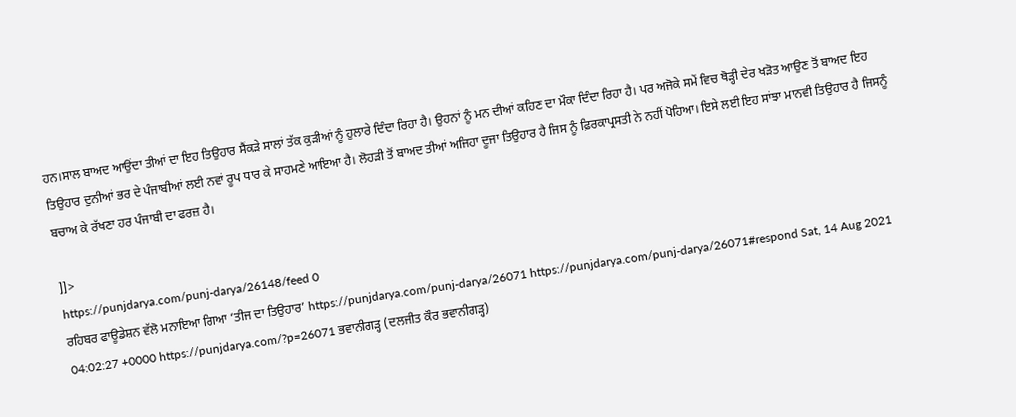ਹਨ।ਸਾਲ ਬਾਅਦ ਆਉਂਦਾ ਤੀਆਂ ਦਾ ਇਹ ਤਿਉਹਾਰ ਸੈਂਕੜੇ ਸਾਲਾਂ ਤੱਕ ਕੁੜੀਆਂ ਨੂੰ ਹੁਲਾਰੇ ਦਿੰਦਾ ਰਿਹਾ ਹੈ। ਉਹਨਾਂ ਨੂੰ ਮਨ ਦੀਆਂ ਕਹਿਣ ਦਾ ਮੌਕਾ ਦਿੰਦਾ ਰਿਹਾ ਹੈ। ਪਰ ਅਜੋਕੇ ਸਮੇਂ ਵਿਚ ਥੋੜ੍ਹੀ ਦੇਰ ਖੜੋਤ ਆਉਣ ਤੋਂ ਬਾਅਦ ਇਹ ਤਿਉਹਾਰ ਦੁਨੀਆਂ ਭਰ ਦੇ ਪੰਜਾਬੀਆਂ ਲਈ ਨਵਾਂ ਰੂਪ ਧਾਰ ਕੇ ਸਾਹਮਣੇ ਆਇਆ ਹੈ। ਲੋਹੜੀ ਤੋਂ ਬਾਅਦ ਤੀਆਂ ਅਜਿਹਾ ਦੂਜਾ ਤਿਉਹਾਰ ਹੈ ਜਿਸ ਨੂੰ ਫ਼ਿਰਕਾਪ੍ਰਸਤੀ ਨੇ ਨਹੀਂ ਪੋਹਿਆ। ਇਸੇ ਲਈ ਇਹ ਸਾਂਝਾ ਮਾਨਵੀ ਤਿਉਹਾਰ ਹੈ ਜਿਸਨੂੰ ਬਚਾਅ ਕੇ ਰੱਖਣਾ ਹਰ ਪੰਜਾਬੀ ਦਾ ਫਰਜ਼ ਹੈ।

]]>
https://punjdarya.com/punj-darya/26148/feed 0
ਰਹਿਬਰ ਫਾਊਡੇਸ਼ਨ ਵੱਲੋ ਮਨਾਇਆ ਗਿਆ ‘ਤੀਜ ਦਾ ਤਿਉਹਾਰ’ https://punjdarya.com/punj-darya/26071 https://punjdarya.com/punj-darya/26071#respond Sat, 14 Aug 2021 04:02:27 +0000 https://punjdarya.com/?p=26071 ਭਵਾਨੀਗੜ੍ਹ (ਦਲਜੀਤ ਕੌਰ ਭਵਾਨੀਗੜ੍ਹ)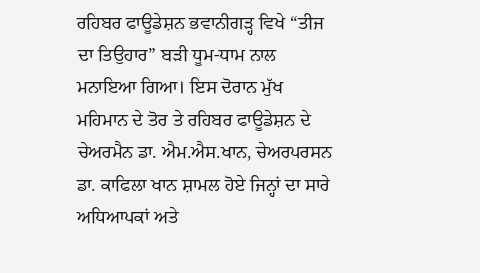ਰਹਿਬਰ ਫਾਊਡੇਸ਼ਨ ਭਵਾਨੀਗੜ੍ਹ ਵਿਖੇ “ਤੀਜ ਦਾ ਤਿਉਹਾਰ” ਬੜੀ ਧੂਮ-ਧਾਮ ਨਾਲ ਮਨਾਇਆ ਗਿਆ। ਇਸ ਦੋਰਾਨ ਮੁੱਖ ਮਹਿਮਾਨ ਦੇ ਤੋਰ ਤੇ ਰਹਿਬਰ ਫਾਊਡੇਸ਼ਨ ਦੇ ਚੇਅਰਮੈਨ ਡਾ. ਐਮ.ਐਸ.ਖਾਨ, ਚੇਅਰਪਰਸਨ ਡਾ. ਕਾਫਿਲਾ ਖਾਨ ਸ਼ਾਮਲ ਹੋਏ ਜਿਨ੍ਹਾਂ ਦਾ ਸਾਰੇ ਅਧਿਆਪਕਾਂ ਅਤੇ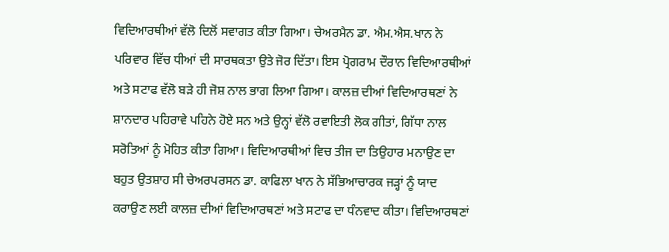ਵਿਦਿਆਰਥੀਆਂ ਵੱਲੋ ਦਿਲੋਂ ਸਵਾਗਤ ਕੀਤਾ ਗਿਆ। ਚੇਅਰਮੈਨ ਡਾ. ਐਮ.ਐਸ.ਖਾਨ ਨੇ ਪਰਿਵਾਰ ਵਿੱਚ ਧੀਆਂ ਦੀ ਸਾਰਥਕਤਾ ਉਤੇ ਜੋਰ ਦਿੱਤਾ। ਇਸ ਪ੍ਰੋਗਰਾਮ ਦੌਰਾਨ ਵਿਦਿਆਰਥੀਆਂ ਅਤੇ ਸਟਾਫ ਵੱਲੋ ਬੜੇ ਹੀ ਜੋਸ਼ ਨਾਲ ਭਾਗ ਲਿਆ ਗਿਆ। ਕਾਲਜ਼ ਦੀਆਂ ਵਿਦਿਆਰਥਣਾਂ ਨੇ ਸ਼ਾਨਦਾਰ ਪਹਿਰਾਵੇ ਪਹਿਨੇ ਹੋਏ ਸਨ ਅਤੇ ਉਨ੍ਹਾਂ ਵੱਲੋ ਰਵਾਇਤੀ ਲੋਕ ਗੀਤਾਂ, ਗਿੱਧਾ ਨਾਲ ਸਰੋਤਿਆਂ ਨੂੰ ਮੋਹਿਤ ਕੀਤਾ ਗਿਆ। ਵਿਦਿਆਰਥੀਆਂ ਵਿਚ ਤੀਜ ਦਾ ਤਿਉਹਾਰ ਮਨਾਉਣ ਦਾ ਬਹੁਤ ਉਤਸ਼ਾਹ ਸੀ ਚੇਅਰਪਰਸਨ ਡਾ. ਕਾਫਿਲਾ ਖਾਨ ਨੇ ਸੱਭਿਆਚਾਰਕ ਜੜ੍ਹਾਂ ਨੂੰ ਯਾਦ ਕਰਾਉਣ ਲਈ ਕਾਲਜ਼ ਦੀਆਂ ਵਿਦਿਆਰਥਣਾਂ ਅਤੇ ਸਟਾਫ ਦਾ ਧੰਨਵਾਦ ਕੀਤਾ। ਵਿਦਿਆਰਥਣਾਂ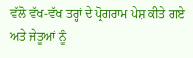ਵੱਲੋ ਵੱਖ-ਵੱਖ ਤਰ੍ਹਾਂ ਦੇ ਪ੍ਰੋਗਰਾਮ ਪੇਸ਼ ਕੀਤੇ ਗਏ ਅਤੇ ਜੇਤੂਆਂ ਨੂੰ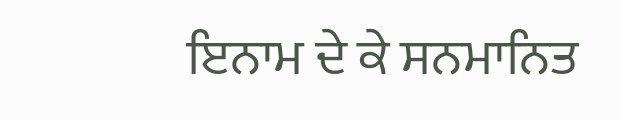ਇਨਾਮ ਦੇ ਕੇ ਸਨਮਾਨਿਤ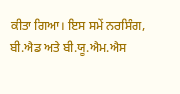ਕੀਤਾ ਗਿਆ। ਇਸ ਸਮੇਂ ਨਰਸਿੰਗ, ਬੀ.ਐਡ ਅਤੇ ਬੀ.ਯੂ.ਐਮ.ਐਸ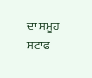ਦਾ ਸਮੂਹ ਸਟਾਫ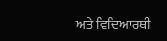ਅਤੇ ਵਿਦਿਆਰਥੀ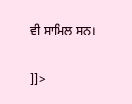ਵੀ ਸਾਮਿਲ ਸਨ।

]]>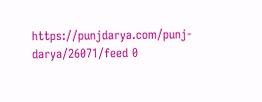https://punjdarya.com/punj-darya/26071/feed 0